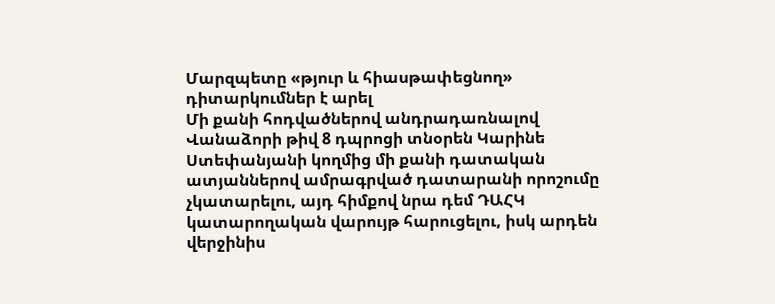Մարզպետը «թյուր և հիասթափեցնող» դիտարկումներ է արել
Մի քանի հոդվածներով անդրադառնալով Վանաձորի թիվ 8 դպրոցի տնօրեն Կարինե Ստեփանյանի կողմից մի քանի դատական ատյաններով ամրագրված դատարանի որոշումը չկատարելու, այդ հիմքով նրա դեմ ԴԱՀԿ կատարողական վարույթ հարուցելու, իսկ արդեն վերջինիս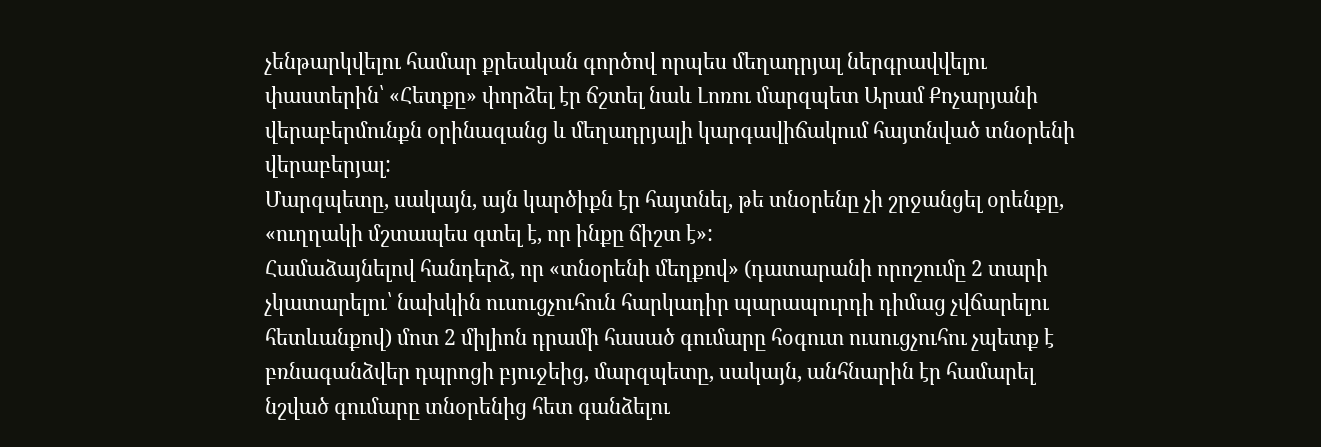չենթարկվելու համար քրեական գործով որպես մեղադրյալ ներգրավվելու փաստերին՝ «Հետքը» փորձել էր ճշտել նաև Լոռու մարզպետ Արամ Քոչարյանի վերաբերմունքն օրինազանց և մեղադրյալի կարգավիճակում հայտնված տնօրենի վերաբերյալ:
Մարզպետը, սակայն, այն կարծիքն էր հայտնել, թե տնօրենը չի շրջանցել օրենքը, «ուղղակի մշտապես գտել է, որ ինքը ճիշտ է»:
Համաձայնելով հանդերձ, որ «տնօրենի մեղքով» (դատարանի որոշումը 2 տարի չկատարելու՝ նախկին ուսուցչուհուն հարկադիր պարապուրդի դիմաց չվճարելու հետևանքով) մոտ 2 միլիոն դրամի հասած գումարը հօգուտ ուսուցչուհու չպետք է բռնագանձվեր դպրոցի բյուջեից, մարզպետը, սակայն, անհնարին էր համարել նշված գումարը տնօրենից հետ գանձելու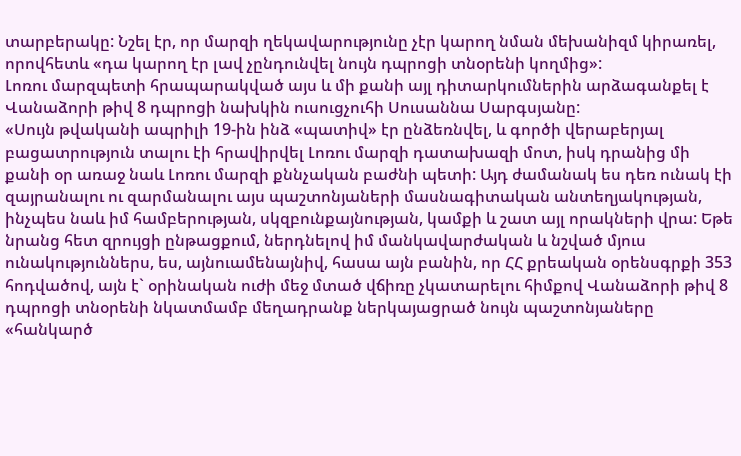տարբերակը: Նշել էր, որ մարզի ղեկավարությունը չէր կարող նման մեխանիզմ կիրառել, որովհետև «դա կարող էր լավ չընդունվել նույն դպրոցի տնօրենի կողմից»:
Լոռու մարզպետի հրապարակված այս և մի քանի այլ դիտարկումներին արձագանքել է Վանաձորի թիվ 8 դպրոցի նախկին ուսուցչուհի Սուսաննա Սարգսյանը:
«Սույն թվականի ապրիլի 19-ին ինձ «պատիվ» էր ընձեռնվել, և գործի վերաբերյալ բացատրություն տալու էի հրավիրվել Լոռու մարզի դատախազի մոտ, իսկ դրանից մի քանի օր առաջ նաև Լոռու մարզի քննչական բաժնի պետի: Այդ ժամանակ ես դեռ ունակ էի զայրանալու ու զարմանալու այս պաշտոնյաների մասնագիտական անտեղյակության, ինչպես նաև իմ համբերության, սկզբունքայնության, կամքի և շատ այլ որակների վրա: Եթե նրանց հետ զրույցի ընթացքում, ներդնելով իմ մանկավարժական և նշված մյուս ունակություններս, ես, այնուամենայնիվ, հասա այն բանին, որ ՀՀ քրեական օրենսգրքի 353 հոդվածով, այն է` օրինական ուժի մեջ մտած վճիռը չկատարելու հիմքով Վանաձորի թիվ 8 դպրոցի տնօրենի նկատմամբ մեղադրանք ներկայացրած նույն պաշտոնյաները «հանկարծ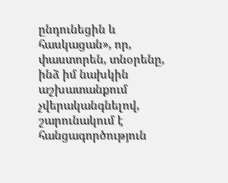ընդունեցին և հասկացան», որ, փաստորեն, տնօրենը, ինձ իմ նախկին աշխատանքում չվերականգնելով, շարունակում է հանցագործություն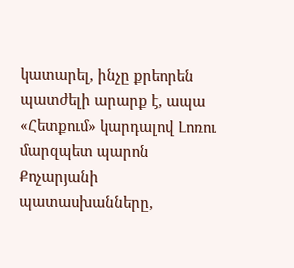կատարել, ինչը քրեորեն պատժելի արարք է, ապա «Հետքում» կարդալով Լոռու մարզպետ պարոն Քոչարյանի պատասխանները,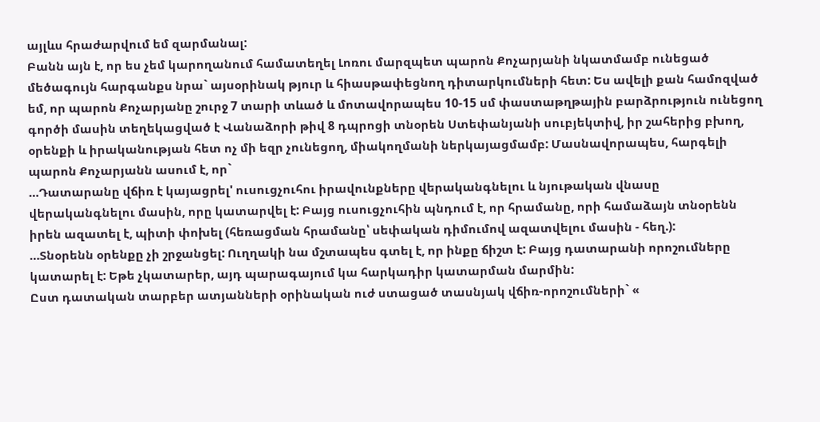այլևս հրաժարվում եմ զարմանալ:
Բանն այն է, որ ես չեմ կարողանում համատեղել Լոռու մարզպետ պարոն Քոչարյանի նկատմամբ ունեցած մեծագույն հարգանքս նրա` այսօրինակ թյուր և հիասթափեցնող դիտարկումների հետ: Ես ավելի քան համոզված եմ, որ պարոն Քոչարյանը շուրջ 7 տարի տևած և մոտավորապես 10-15 սմ փաստաթղթային բարձրություն ունեցող գործի մասին տեղեկացված է Վանաձորի թիվ 8 դպրոցի տնօրեն Ստեփանյանի սուբյեկտիվ, իր շահերից բխող, օրենքի և իրականության հետ ոչ մի եզր չունեցող, միակողմանի ներկայացմամբ: Մասնավորապես, հարգելի պարոն Քոչարյանն ասում է, որ`
…Դատարանը վճիռ է կայացրել' ուսուցչուհու իրավունքները վերականգնելու և նյութական վնասը վերականգնելու մասին, որը կատարվել է: Բայց ուսուցչուհին պնդում է, որ հրամանը, որի համաձայն տնօրենն իրեն ազատել է, պիտի փոխել (հեռացման հրամանը՝ սեփական դիմումով ազատվելու մասին - հեղ.):
…Տնօրենն օրենքը չի շրջանցել: Ուղղակի նա մշտապես գտել է, որ ինքը ճիշտ է: Բայց դատարանի որոշումները կատարել է: Եթե չկատարեր, այդ պարագայում կա հարկադիր կատարման մարմին:
Ըստ դատական տարբեր ատյանների օրինական ուժ ստացած տասնյակ վճիռ-որոշումների` «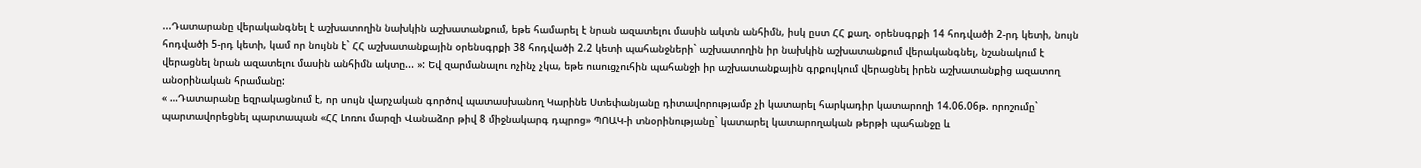...Դատարանը վերականգնել է աշխատողին նախկին աշխատանքում, եթե համարել է նրան ազատելու մասին ակտն անհիմն, իսկ ըստ ՀՀ քաղ. օրենսգրքի 14 հոդվածի 2-րդ կետի, նույն հոդվածի 5-րդ կետի, կամ որ նույնն է` ՀՀ աշխատանքային օրենսգրքի 38 հոդվածի 2.2 կետի պահանջների` աշխատողին իր նախկին աշխատանքում վերականգնել, նշանակում է վերացնել նրան ազատելու մասին անհիմն ակտը... »: Եվ զարմանալու ոչինչ չկա, եթե ուսուցչուհին պահանջի իր աշխատանքային գրքույկում վերացնել իրեն աշխատանքից ազատող անօրինական հրամանը:
« …Դատարանը եզրակացնում է, որ սույն վարչական գործով պատասխանող Կարինե Ստեփանյանը դիտավորությամբ չի կատարել հարկադիր կատարողի 14.06.06թ. որոշումը` պարտավորեցնել պարտապան «ՀՀ Լոռու մարզի Վանաձոր թիվ 8 միջնակարգ դպրոց» ՊՈԱԿ-ի տնօրինությանը` կատարել կատարողական թերթի պահանջը և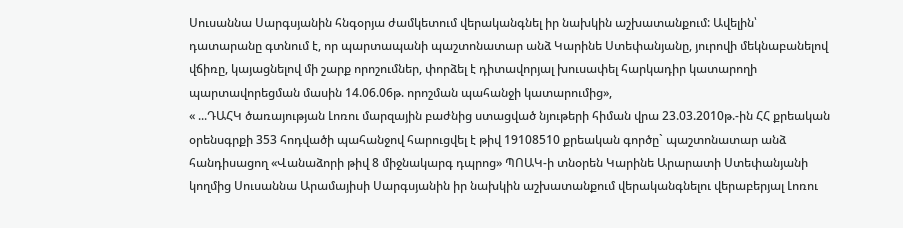Սուսաննա Սարգսյանին հնգօրյա ժամկետում վերականգնել իր նախկին աշխատանքում: Ավելին՝ դատարանը գտնում է, որ պարտապանի պաշտոնատար անձ Կարինե Ստեփանյանը, յուրովի մեկնաբանելով վճիռը, կայացնելով մի շարք որոշումներ, փորձել է դիտավորյալ խուսափել հարկադիր կատարողի պարտավորեցման մասին 14.06.06թ. որոշման պահանջի կատարումից»,
« ...ԴԱՀԿ ծառայության Լոռու մարզային բաժնից ստացված նյութերի հիման վրա 23.03.2010թ.-ին ՀՀ քրեական օրենսգրքի 353 հոդվածի պահանջով հարուցվել է թիվ 19108510 քրեական գործը` պաշտոնատար անձ հանդիսացող «Վանաձորի թիվ 8 միջնակարգ դպրոց» ՊՈԱԿ-ի տնօրեն Կարինե Արարատի Ստեփանյանի կողմից Սուսաննա Արամայիսի Սարգսյանին իր նախկին աշխատանքում վերականգնելու վերաբերյալ Լոռու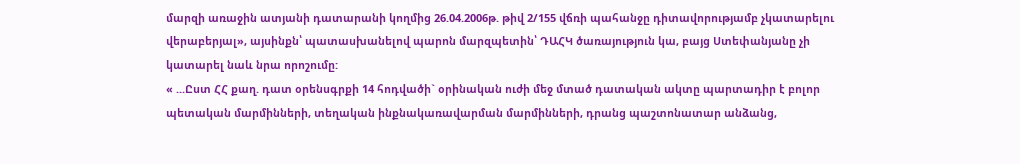մարզի առաջին ատյանի դատարանի կողմից 26.04.2006թ. թիվ 2/155 վճռի պահանջը դիտավորությամբ չկատարելու վերաբերյալ», այսինքն՝ պատասխանելով պարոն մարզպետին՝ ԴԱՀԿ ծառայություն կա, բայց Ստեփանյանը չի կատարել նաև նրա որոշումը:
« ...Ըստ ՀՀ քաղ. դատ օրենսգրքի 14 հոդվածի` օրինական ուժի մեջ մտած դատական ակտը պարտադիր է բոլոր պետական մարմինների, տեղական ինքնակառավարման մարմինների, դրանց պաշտոնատար անձանց,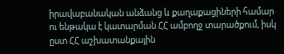իրավաբանական անձանց և քաղաքացիների համար ու ենթակա է կատարման ՀՀ ամբողջ տարածքում, իսկ ըստ ՀՀ աշխատանքային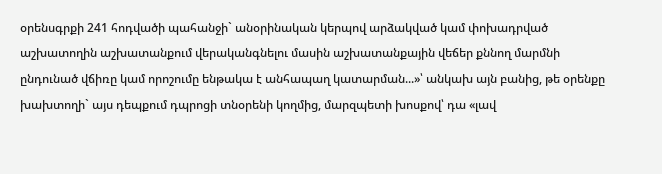օրենսգրքի 241 հոդվածի պահանջի` անօրինական կերպով արձակված կամ փոխադրված աշխատողին աշխատանքում վերականգնելու մասին աշխատանքային վեճեր քննող մարմնի ընդունած վճիռը կամ որոշումը ենթակա է անհապաղ կատարման...»՝ անկախ այն բանից, թե օրենքը խախտողի` այս դեպքում դպրոցի տնօրենի կողմից, մարզպետի խոսքով՝ դա «լավ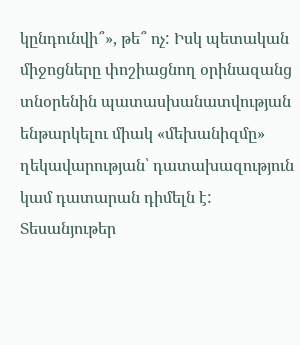կընդունվի՞», թե՞ ոչ: Իսկ պետական միջոցները փոշիացնող օրինազանց տնօրենին պատասխանատվության ենթարկելու միակ «մեխանիզմը» ղեկավարության՝ դատախազություն կամ դատարան դիմելն է:
Տեսանյութեր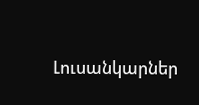Լուսանկարներ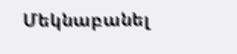Մեկնաբանել